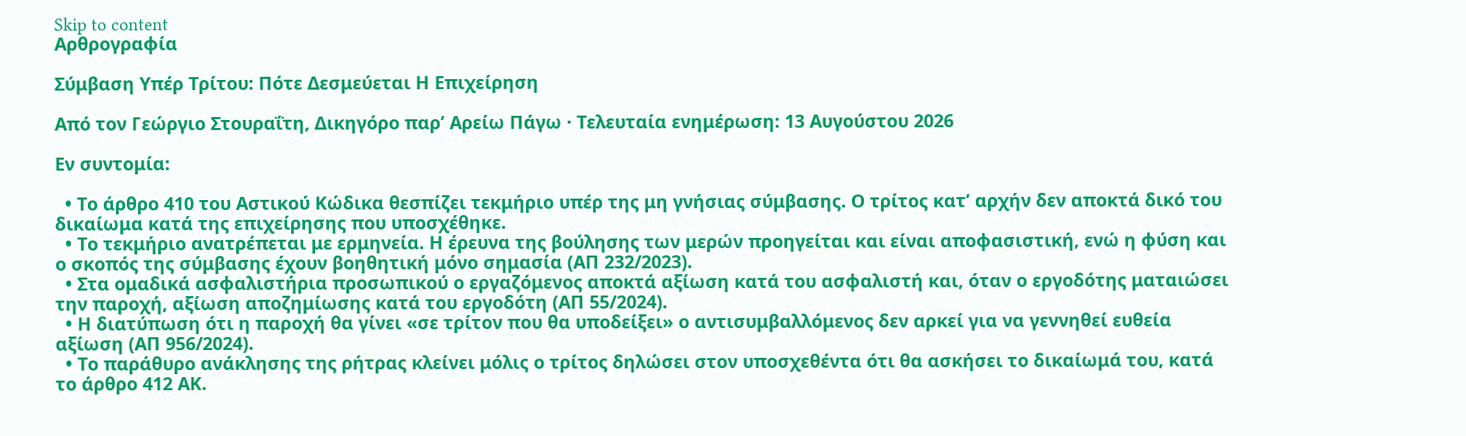Skip to content
Αρθρογραφία

Σύμβαση Υπέρ Τρίτου: Πότε Δεσμεύεται Η Επιχείρηση

Από τον Γεώργιο Στουραΐτη, Δικηγόρο παρ’ Αρείω Πάγω · Τελευταία ενημέρωση: 13 Αυγούστου 2026

Εν συντομία:

  • Το άρθρο 410 του Αστικού Κώδικα θεσπίζει τεκμήριο υπέρ της μη γνήσιας σύμβασης. Ο τρίτος κατ’ αρχήν δεν αποκτά δικό του δικαίωμα κατά της επιχείρησης που υποσχέθηκε.
  • Το τεκμήριο ανατρέπεται με ερμηνεία. Η έρευνα της βούλησης των μερών προηγείται και είναι αποφασιστική, ενώ η φύση και ο σκοπός της σύμβασης έχουν βοηθητική μόνο σημασία (ΑΠ 232/2023).
  • Στα ομαδικά ασφαλιστήρια προσωπικού ο εργαζόμενος αποκτά αξίωση κατά του ασφαλιστή και, όταν ο εργοδότης ματαιώσει την παροχή, αξίωση αποζημίωσης κατά του εργοδότη (ΑΠ 55/2024).
  • Η διατύπωση ότι η παροχή θα γίνει «σε τρίτον που θα υποδείξει» ο αντισυμβαλλόμενος δεν αρκεί για να γεννηθεί ευθεία αξίωση (ΑΠ 956/2024).
  • Το παράθυρο ανάκλησης της ρήτρας κλείνει μόλις ο τρίτος δηλώσει στον υποσχεθέντα ότι θα ασκήσει το δικαίωμά του, κατά το άρθρο 412 ΑΚ.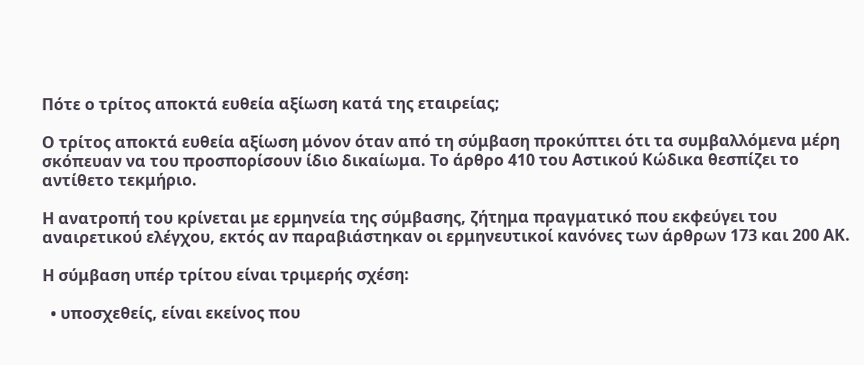Πότε ο τρίτος αποκτά ευθεία αξίωση κατά της εταιρείας;

Ο τρίτος αποκτά ευθεία αξίωση μόνον όταν από τη σύμβαση προκύπτει ότι τα συμβαλλόμενα μέρη σκόπευαν να του προσπορίσουν ίδιο δικαίωμα. Το άρθρο 410 του Αστικού Κώδικα θεσπίζει το αντίθετο τεκμήριο.

Η ανατροπή του κρίνεται με ερμηνεία της σύμβασης, ζήτημα πραγματικό που εκφεύγει του αναιρετικού ελέγχου, εκτός αν παραβιάστηκαν οι ερμηνευτικοί κανόνες των άρθρων 173 και 200 ΑΚ.

Η σύμβαση υπέρ τρίτου είναι τριμερής σχέση:

  • υποσχεθείς, είναι εκείνος που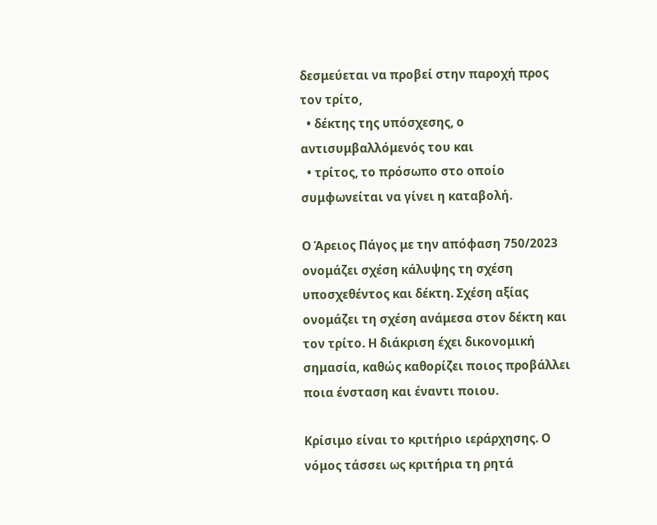δεσμεύεται να προβεί στην παροχή προς τον τρίτο,
  • δέκτης της υπόσχεσης, ο αντισυμβαλλόμενός του και
  • τρίτος, το πρόσωπο στο οποίο συμφωνείται να γίνει η καταβολή.

Ο Άρειος Πάγος με την απόφαση 750/2023 ονομάζει σχέση κάλυψης τη σχέση υποσχεθέντος και δέκτη. Σχέση αξίας ονομάζει τη σχέση ανάμεσα στον δέκτη και τον τρίτο. Η διάκριση έχει δικονομική σημασία, καθώς καθορίζει ποιος προβάλλει ποια ένσταση και έναντι ποιου.

Κρίσιμο είναι το κριτήριο ιεράρχησης. Ο νόμος τάσσει ως κριτήρια τη ρητά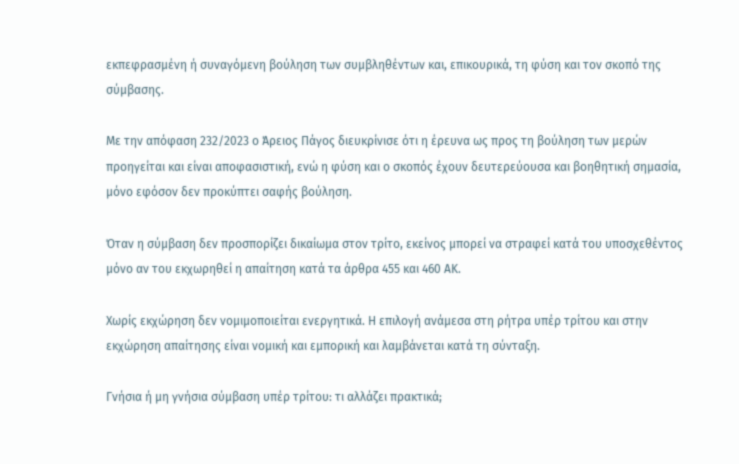εκπεφρασμένη ή συναγόμενη βούληση των συμβληθέντων και, επικουρικά, τη φύση και τον σκοπό της σύμβασης.

Με την απόφαση 232/2023 ο Άρειος Πάγος διευκρίνισε ότι η έρευνα ως προς τη βούληση των μερών προηγείται και είναι αποφασιστική, ενώ η φύση και ο σκοπός έχουν δευτερεύουσα και βοηθητική σημασία, μόνο εφόσον δεν προκύπτει σαφής βούληση.

Όταν η σύμβαση δεν προσπορίζει δικαίωμα στον τρίτο, εκείνος μπορεί να στραφεί κατά του υποσχεθέντος μόνο αν του εκχωρηθεί η απαίτηση κατά τα άρθρα 455 και 460 ΑΚ.

Χωρίς εκχώρηση δεν νομιμοποιείται ενεργητικά. Η επιλογή ανάμεσα στη ρήτρα υπέρ τρίτου και στην εκχώρηση απαίτησης είναι νομική και εμπορική και λαμβάνεται κατά τη σύνταξη.

Γνήσια ή μη γνήσια σύμβαση υπέρ τρίτου: τι αλλάζει πρακτικά;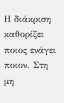Η διάκριση καθορίζει ποιος ενάγει ποιον. Στη μη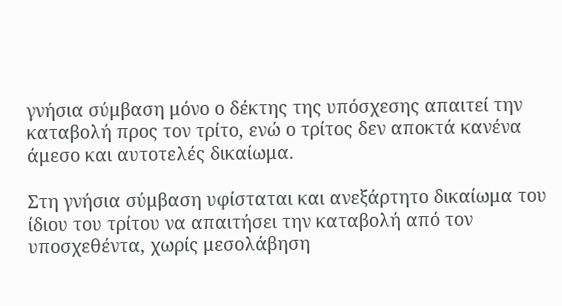γνήσια σύμβαση μόνο ο δέκτης της υπόσχεσης απαιτεί την καταβολή προς τον τρίτο, ενώ ο τρίτος δεν αποκτά κανένα άμεσο και αυτοτελές δικαίωμα.

Στη γνήσια σύμβαση υφίσταται και ανεξάρτητο δικαίωμα του ίδιου του τρίτου να απαιτήσει την καταβολή από τον υποσχεθέντα, χωρίς μεσολάβηση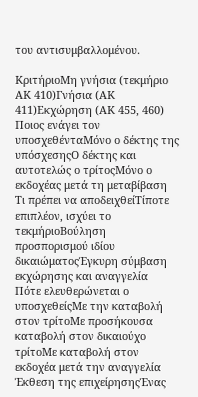του αντισυμβαλλομένου.

ΚριτήριοΜη γνήσια (τεκμήριο ΑΚ 410)Γνήσια (ΑΚ 411)Εκχώρηση (ΑΚ 455, 460)
Ποιος ενάγει τον υποσχεθένταΜόνο ο δέκτης της υπόσχεσηςΟ δέκτης και αυτοτελώς ο τρίτοςΜόνο ο εκδοχέας μετά τη μεταβίβαση
Τι πρέπει να αποδειχθείΤίποτε επιπλέον, ισχύει το τεκμήριοΒούληση προσπορισμού ιδίου δικαιώματοςΈγκυρη σύμβαση εκχώρησης και αναγγελία
Πότε ελευθερώνεται ο υποσχεθείςΜε την καταβολή στον τρίτοΜε προσήκουσα καταβολή στον δικαιούχο τρίτοΜε καταβολή στον εκδοχέα μετά την αναγγελία
Έκθεση της επιχείρησηςΈνας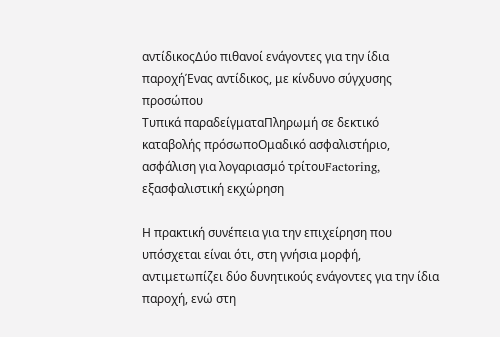αντίδικοςΔύο πιθανοί ενάγοντες για την ίδια παροχήΈνας αντίδικος, με κίνδυνο σύγχυσης προσώπου
Τυπικά παραδείγματαΠληρωμή σε δεκτικό καταβολής πρόσωποΟμαδικό ασφαλιστήριο, ασφάλιση για λογαριασμό τρίτουFactoring, εξασφαλιστική εκχώρηση

Η πρακτική συνέπεια για την επιχείρηση που υπόσχεται είναι ότι, στη γνήσια μορφή, αντιμετωπίζει δύο δυνητικούς ενάγοντες για την ίδια παροχή, ενώ στη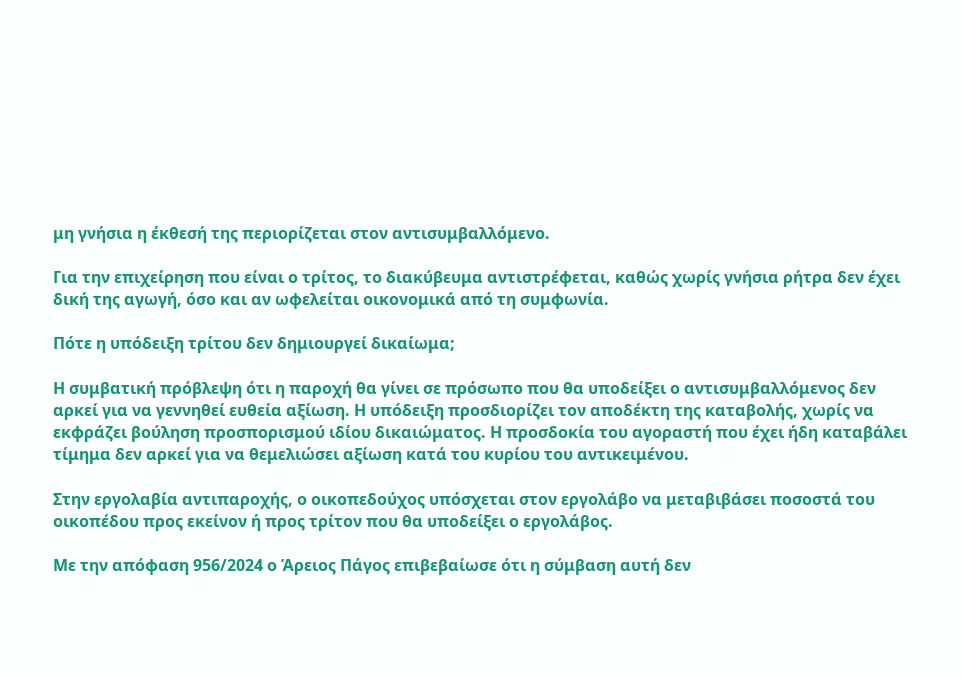μη γνήσια η έκθεσή της περιορίζεται στον αντισυμβαλλόμενο.

Για την επιχείρηση που είναι ο τρίτος, το διακύβευμα αντιστρέφεται, καθώς χωρίς γνήσια ρήτρα δεν έχει δική της αγωγή, όσο και αν ωφελείται οικονομικά από τη συμφωνία.

Πότε η υπόδειξη τρίτου δεν δημιουργεί δικαίωμα;

Η συμβατική πρόβλεψη ότι η παροχή θα γίνει σε πρόσωπο που θα υποδείξει ο αντισυμβαλλόμενος δεν αρκεί για να γεννηθεί ευθεία αξίωση. Η υπόδειξη προσδιορίζει τον αποδέκτη της καταβολής, χωρίς να εκφράζει βούληση προσπορισμού ιδίου δικαιώματος. Η προσδοκία του αγοραστή που έχει ήδη καταβάλει τίμημα δεν αρκεί για να θεμελιώσει αξίωση κατά του κυρίου του αντικειμένου.

Στην εργολαβία αντιπαροχής, ο οικοπεδούχος υπόσχεται στον εργολάβο να μεταβιβάσει ποσοστά του οικοπέδου προς εκείνον ή προς τρίτον που θα υποδείξει ο εργολάβος.

Με την απόφαση 956/2024 ο Άρειος Πάγος επιβεβαίωσε ότι η σύμβαση αυτή δεν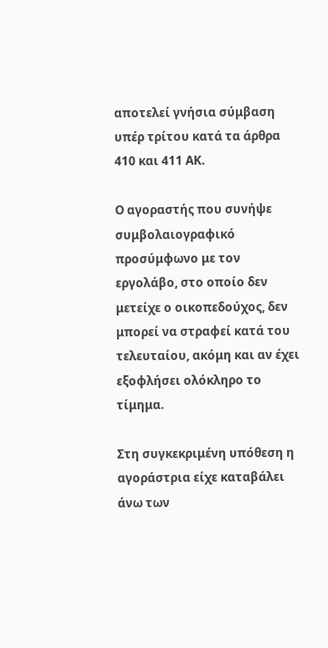αποτελεί γνήσια σύμβαση υπέρ τρίτου κατά τα άρθρα 410 και 411 ΑΚ.

Ο αγοραστής που συνήψε συμβολαιογραφικό προσύμφωνο με τον εργολάβο, στο οποίο δεν μετείχε ο οικοπεδούχος, δεν μπορεί να στραφεί κατά του τελευταίου, ακόμη και αν έχει εξοφλήσει ολόκληρο το τίμημα.

Στη συγκεκριμένη υπόθεση η αγοράστρια είχε καταβάλει άνω των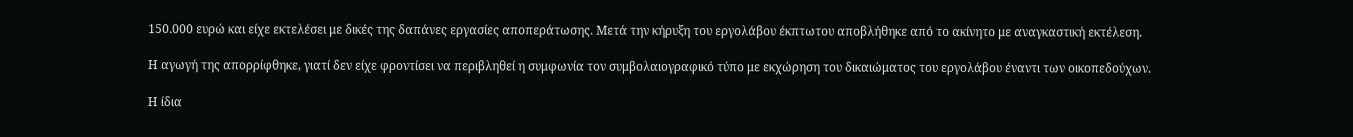150.000 ευρώ και είχε εκτελέσει με δικές της δαπάνες εργασίες αποπεράτωσης. Μετά την κήρυξη του εργολάβου έκπτωτου αποβλήθηκε από το ακίνητο με αναγκαστική εκτέλεση.

Η αγωγή της απορρίφθηκε, γιατί δεν είχε φροντίσει να περιβληθεί η συμφωνία τον συμβολαιογραφικό τύπο με εκχώρηση του δικαιώματος του εργολάβου έναντι των οικοπεδούχων.

Η ίδια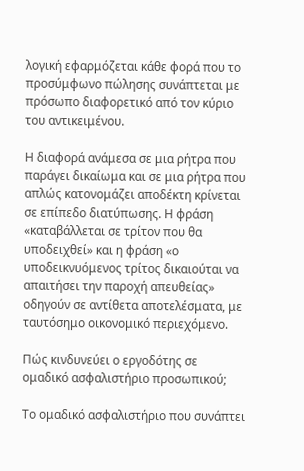λογική εφαρμόζεται κάθε φορά που το προσύμφωνο πώλησης συνάπτεται με πρόσωπο διαφορετικό από τον κύριο του αντικειμένου.

Η διαφορά ανάμεσα σε μια ρήτρα που παράγει δικαίωμα και σε μια ρήτρα που απλώς κατονομάζει αποδέκτη κρίνεται σε επίπεδο διατύπωσης. Η φράση «καταβάλλεται σε τρίτον που θα υποδειχθεί» και η φράση «ο υποδεικνυόμενος τρίτος δικαιούται να απαιτήσει την παροχή απευθείας» οδηγούν σε αντίθετα αποτελέσματα, με ταυτόσημο οικονομικό περιεχόμενο.

Πώς κινδυνεύει ο εργοδότης σε ομαδικό ασφαλιστήριο προσωπικού;

Το ομαδικό ασφαλιστήριο που συνάπτει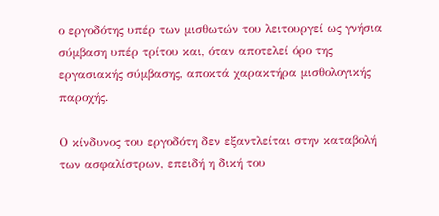ο εργοδότης υπέρ των μισθωτών του λειτουργεί ως γνήσια σύμβαση υπέρ τρίτου και, όταν αποτελεί όρο της εργασιακής σύμβασης, αποκτά χαρακτήρα μισθολογικής παροχής.

Ο κίνδυνος του εργοδότη δεν εξαντλείται στην καταβολή των ασφαλίστρων, επειδή η δική του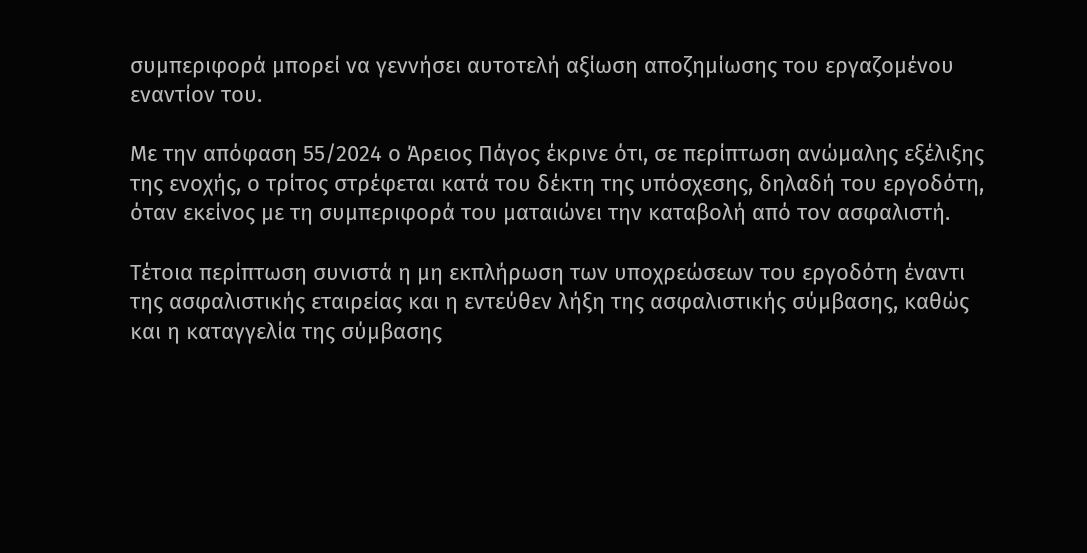συμπεριφορά μπορεί να γεννήσει αυτοτελή αξίωση αποζημίωσης του εργαζομένου εναντίον του.

Με την απόφαση 55/2024 ο Άρειος Πάγος έκρινε ότι, σε περίπτωση ανώμαλης εξέλιξης της ενοχής, ο τρίτος στρέφεται κατά του δέκτη της υπόσχεσης, δηλαδή του εργοδότη, όταν εκείνος με τη συμπεριφορά του ματαιώνει την καταβολή από τον ασφαλιστή.

Τέτοια περίπτωση συνιστά η μη εκπλήρωση των υποχρεώσεων του εργοδότη έναντι της ασφαλιστικής εταιρείας και η εντεύθεν λήξη της ασφαλιστικής σύμβασης, καθώς και η καταγγελία της σύμβασης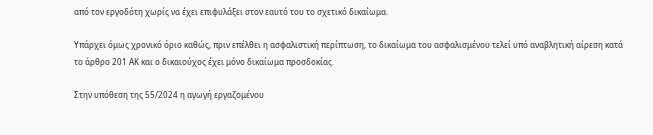από τον εργοδότη χωρίς να έχει επιφυλάξει στον εαυτό του το σχετικό δικαίωμα.

Υπάρχει όμως χρονικό όριο καθώς, πριν επέλθει η ασφαλιστική περίπτωση, το δικαίωμα του ασφαλισμένου τελεί υπό αναβλητική αίρεση κατά το άρθρο 201 ΑΚ και ο δικαιούχος έχει μόνο δικαίωμα προσδοκίας.

Στην υπόθεση της 55/2024 η αγωγή εργαζομένου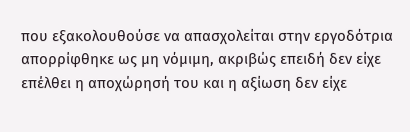που εξακολουθούσε να απασχολείται στην εργοδότρια απορρίφθηκε ως μη νόμιμη, ακριβώς επειδή δεν είχε επέλθει η αποχώρησή του και η αξίωση δεν είχε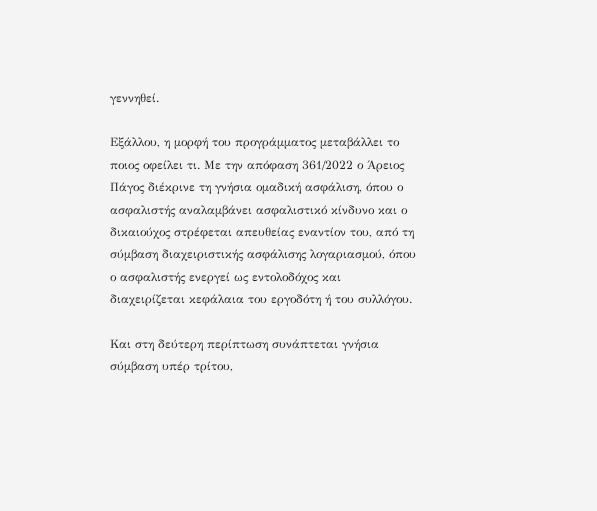γεννηθεί.

Εξάλλου, η μορφή του προγράμματος μεταβάλλει το ποιος οφείλει τι. Με την απόφαση 361/2022 ο Άρειος Πάγος διέκρινε τη γνήσια ομαδική ασφάλιση, όπου ο ασφαλιστής αναλαμβάνει ασφαλιστικό κίνδυνο και ο δικαιούχος στρέφεται απευθείας εναντίον του, από τη σύμβαση διαχειριστικής ασφάλισης λογαριασμού, όπου ο ασφαλιστής ενεργεί ως εντολοδόχος και διαχειρίζεται κεφάλαια του εργοδότη ή του συλλόγου.

Και στη δεύτερη περίπτωση συνάπτεται γνήσια σύμβαση υπέρ τρίτου,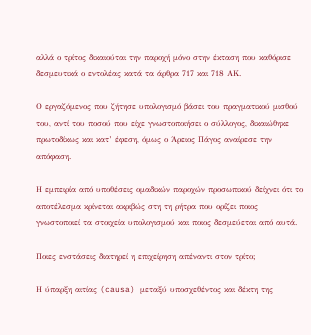αλλά ο τρίτος δικαιούται την παροχή μόνο στην έκταση που καθόρισε δεσμευτικά ο εντολέας κατά τα άρθρα 717 και 718 ΑΚ.

Ο εργαζόμενος που ζήτησε υπολογισμό βάσει του πραγματικού μισθού του, αντί του ποσού που είχε γνωστοποιήσει ο σύλλογος, δικαιώθηκε πρωτοδίκως και κατ’ έφεση, όμως ο Άρειος Πάγος αναίρεσε την απόφαση.

Η εμπειρία από υποθέσεις ομαδικών παροχών προσωπικού δείχνει ότι το αποτέλεσμα κρίνεται ακριβώς στη τη ρήτρα που ορίζει ποιος γνωστοποιεί τα στοιχεία υπολογισμού και ποιος δεσμεύεται από αυτά.

Ποιες ενστάσεις διατηρεί η επιχείρηση απέναντι στον τρίτο;

Η ύπαρξη αιτίας (causa) μεταξύ υποσχεθέντος και δέκτη της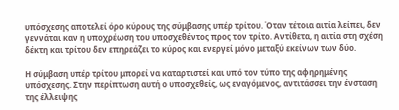υπόσχεσης αποτελεί όρο κύρους της σύμβασης υπέρ τρίτου. Όταν τέτοια αιτία λείπει, δεν γεννάται καν η υποχρέωση του υποσχεθέντος προς τον τρίτο. Αντίθετα, η αιτία στη σχέση δέκτη και τρίτου δεν επηρεάζει το κύρος και ενεργεί μόνο μεταξύ εκείνων των δύο.

Η σύμβαση υπέρ τρίτου μπορεί να καταρτιστεί και υπό τον τύπο της αφηρημένης υπόσχεσης. Στην περίπτωση αυτή ο υποσχεθείς, ως εναγόμενος, αντιτάσσει την ένσταση της έλλειψης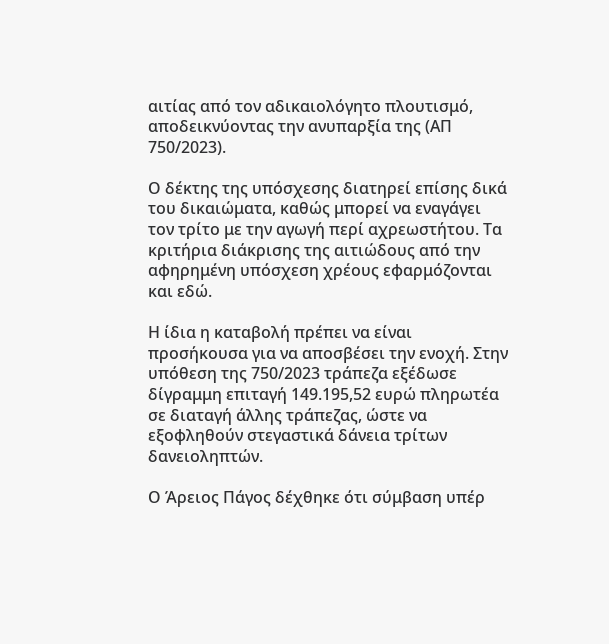αιτίας από τον αδικαιολόγητο πλουτισμό, αποδεικνύοντας την ανυπαρξία της (ΑΠ 750/2023).

Ο δέκτης της υπόσχεσης διατηρεί επίσης δικά του δικαιώματα, καθώς μπορεί να εναγάγει τον τρίτο με την αγωγή περί αχρεωστήτου. Τα κριτήρια διάκρισης της αιτιώδους από την αφηρημένη υπόσχεση χρέους εφαρμόζονται και εδώ.

Η ίδια η καταβολή πρέπει να είναι προσήκουσα για να αποσβέσει την ενοχή. Στην υπόθεση της 750/2023 τράπεζα εξέδωσε δίγραμμη επιταγή 149.195,52 ευρώ πληρωτέα σε διαταγή άλλης τράπεζας, ώστε να εξοφληθούν στεγαστικά δάνεια τρίτων δανειοληπτών.

Ο Άρειος Πάγος δέχθηκε ότι σύμβαση υπέρ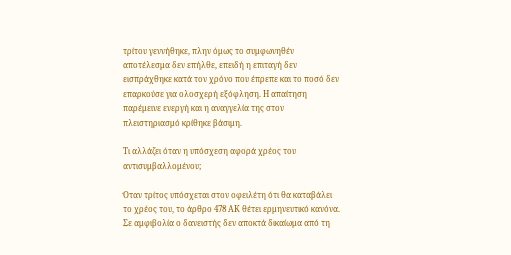τρίτου γεννήθηκε, πλην όμως το συμφωνηθέν αποτέλεσμα δεν επήλθε, επειδή η επιταγή δεν εισπράχθηκε κατά τον χρόνο που έπρεπε και το ποσό δεν επαρκούσε για ολοσχερή εξόφληση. Η απαίτηση παρέμεινε ενεργή και η αναγγελία της στον πλειστηριασμό κρίθηκε βάσιμη.

Τι αλλάζει όταν η υπόσχεση αφορά χρέος του αντισυμβαλλομένου;

Όταν τρίτος υπόσχεται στον οφειλέτη ότι θα καταβάλει το χρέος του, το άρθρο 478 ΑΚ θέτει ερμηνευτικό κανόνα. Σε αμφιβολία ο δανειστής δεν αποκτά δικαίωμα από τη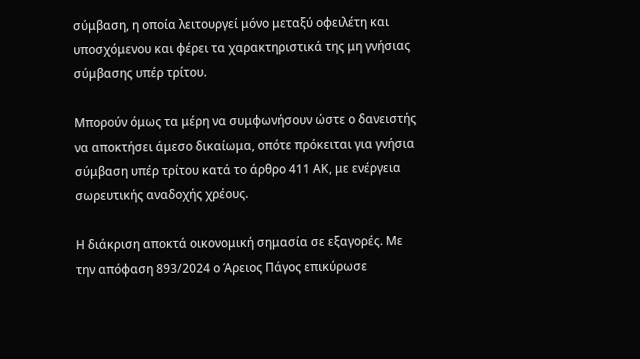σύμβαση, η οποία λειτουργεί μόνο μεταξύ οφειλέτη και υποσχόμενου και φέρει τα χαρακτηριστικά της μη γνήσιας σύμβασης υπέρ τρίτου.

Μπορούν όμως τα μέρη να συμφωνήσουν ώστε ο δανειστής να αποκτήσει άμεσο δικαίωμα, οπότε πρόκειται για γνήσια σύμβαση υπέρ τρίτου κατά το άρθρο 411 ΑΚ, με ενέργεια σωρευτικής αναδοχής χρέους.

Η διάκριση αποκτά οικονομική σημασία σε εξαγορές. Με την απόφαση 893/2024 ο Άρειος Πάγος επικύρωσε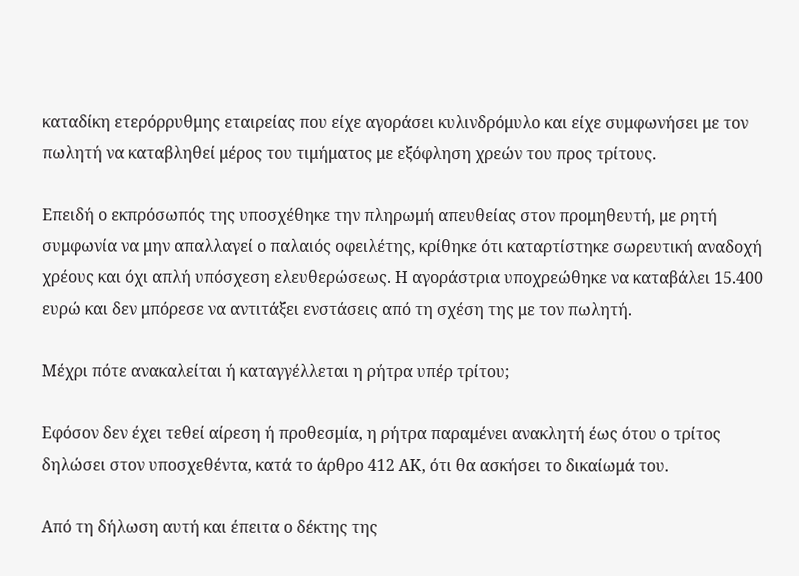καταδίκη ετερόρρυθμης εταιρείας που είχε αγοράσει κυλινδρόμυλο και είχε συμφωνήσει με τον πωλητή να καταβληθεί μέρος του τιμήματος με εξόφληση χρεών του προς τρίτους.

Επειδή ο εκπρόσωπός της υποσχέθηκε την πληρωμή απευθείας στον προμηθευτή, με ρητή συμφωνία να μην απαλλαγεί ο παλαιός οφειλέτης, κρίθηκε ότι καταρτίστηκε σωρευτική αναδοχή χρέους και όχι απλή υπόσχεση ελευθερώσεως. Η αγοράστρια υποχρεώθηκε να καταβάλει 15.400 ευρώ και δεν μπόρεσε να αντιτάξει ενστάσεις από τη σχέση της με τον πωλητή.

Μέχρι πότε ανακαλείται ή καταγγέλλεται η ρήτρα υπέρ τρίτου;

Εφόσον δεν έχει τεθεί αίρεση ή προθεσμία, η ρήτρα παραμένει ανακλητή έως ότου ο τρίτος δηλώσει στον υποσχεθέντα, κατά το άρθρο 412 ΑΚ, ότι θα ασκήσει το δικαίωμά του.

Από τη δήλωση αυτή και έπειτα ο δέκτης της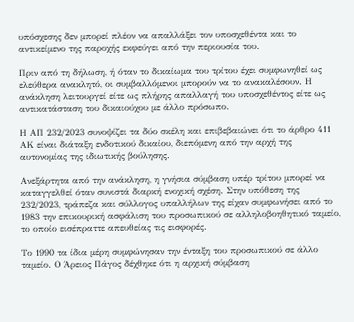υπόσχεσης δεν μπορεί πλέον να απαλλάξει τον υποσχεθέντα και το αντικείμενο της παροχής εκφεύγει από την περιουσία του.

Πριν από τη δήλωση, ή όταν το δικαίωμα του τρίτου έχει συμφωνηθεί ως ελεύθερα ανακλητό, οι συμβαλλόμενοι μπορούν να το ανακαλέσουν. Η ανάκληση λειτουργεί είτε ως πλήρης απαλλαγή του υποσχεθέντος είτε ως αντικατάσταση του δικαιούχου με άλλο πρόσωπο.

Η ΑΠ 232/2023 συνοψίζει τα δύο σκέλη και επιβεβαιώνει ότι το άρθρο 411 ΑΚ είναι διάταξη ενδοτικού δικαίου, διεπόμενη από την αρχή της αυτονομίας της ιδιωτικής βούλησης.

Ανεξάρτητα από την ανάκληση, η γνήσια σύμβαση υπέρ τρίτου μπορεί να καταγγελθεί όταν συνιστά διαρκή ενοχική σχέση. Στην υπόθεση της 232/2023, τράπεζα και σύλλογος υπαλλήλων της είχαν συμφωνήσει από το 1983 την επικουρική ασφάλιση του προσωπικού σε αλληλοβοηθητικό ταμείο, το οποίο εισέπραττε απευθείας τις εισφορές.

Το 1990 τα ίδια μέρη συμφώνησαν την ένταξη του προσωπικού σε άλλο ταμείο. Ο Άρειος Πάγος δέχθηκε ότι η αρχική σύμβαση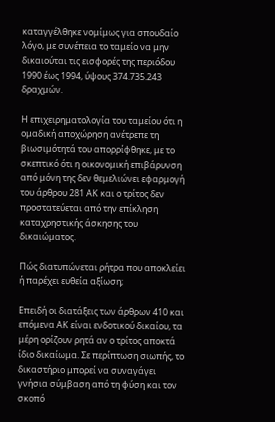καταγγέλθηκε νομίμως για σπουδαίο λόγο, με συνέπεια το ταμείο να μην δικαιούται τις εισφορές της περιόδου 1990 έως 1994, ύψους 374.735.243 δραχμών.

Η επιχειρηματολογία του ταμείου ότι η ομαδική αποχώρηση ανέτρεπε τη βιωσιμότητά του απορρίφθηκε, με το σκεπτικό ότι η οικονομική επιβάρυνση από μόνη της δεν θεμελιώνει εφαρμογή του άρθρου 281 ΑΚ και ο τρίτος δεν προστατεύεται από την επίκληση καταχρηστικής άσκησης του δικαιώματος.

Πώς διατυπώνεται ρήτρα που αποκλείει ή παρέχει ευθεία αξίωση;

Επειδή οι διατάξεις των άρθρων 410 και επόμενα ΑΚ είναι ενδοτικού δικαίου, τα μέρη ορίζουν ρητά αν ο τρίτος αποκτά ίδιο δικαίωμα. Σε περίπτωση σιωπής, το δικαστήριο μπορεί να συναγάγει γνήσια σύμβαση από τη φύση και τον σκοπό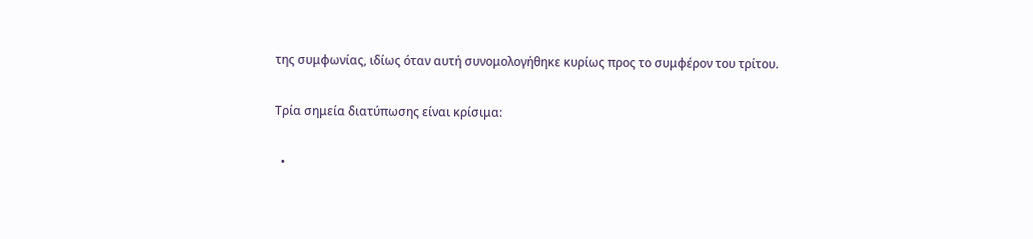της συμφωνίας, ιδίως όταν αυτή συνομολογήθηκε κυρίως προς το συμφέρον του τρίτου.

Τρία σημεία διατύπωσης είναι κρίσιμα:

  •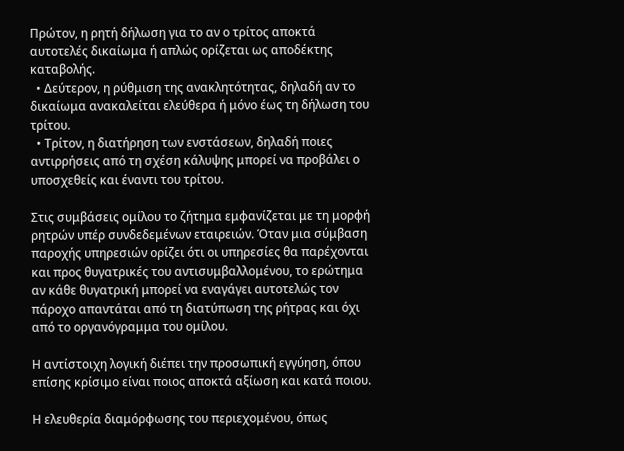Πρώτον, η ρητή δήλωση για το αν ο τρίτος αποκτά αυτοτελές δικαίωμα ή απλώς ορίζεται ως αποδέκτης καταβολής.
  • Δεύτερον, η ρύθμιση της ανακλητότητας, δηλαδή αν το δικαίωμα ανακαλείται ελεύθερα ή μόνο έως τη δήλωση του τρίτου.
  • Τρίτον, η διατήρηση των ενστάσεων, δηλαδή ποιες αντιρρήσεις από τη σχέση κάλυψης μπορεί να προβάλει ο υποσχεθείς και έναντι του τρίτου.

Στις συμβάσεις ομίλου το ζήτημα εμφανίζεται με τη μορφή ρητρών υπέρ συνδεδεμένων εταιρειών. Όταν μια σύμβαση παροχής υπηρεσιών ορίζει ότι οι υπηρεσίες θα παρέχονται και προς θυγατρικές του αντισυμβαλλομένου, το ερώτημα αν κάθε θυγατρική μπορεί να εναγάγει αυτοτελώς τον πάροχο απαντάται από τη διατύπωση της ρήτρας και όχι από το οργανόγραμμα του ομίλου.

Η αντίστοιχη λογική διέπει την προσωπική εγγύηση, όπου επίσης κρίσιμο είναι ποιος αποκτά αξίωση και κατά ποιου.

Η ελευθερία διαμόρφωσης του περιεχομένου, όπως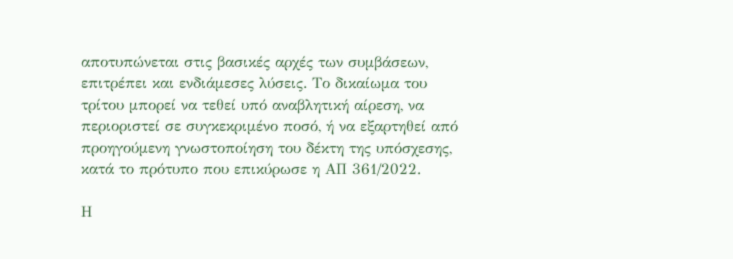αποτυπώνεται στις βασικές αρχές των συμβάσεων, επιτρέπει και ενδιάμεσες λύσεις. Το δικαίωμα του τρίτου μπορεί να τεθεί υπό αναβλητική αίρεση, να περιοριστεί σε συγκεκριμένο ποσό, ή να εξαρτηθεί από προηγούμενη γνωστοποίηση του δέκτη της υπόσχεσης, κατά το πρότυπο που επικύρωσε η ΑΠ 361/2022.

Η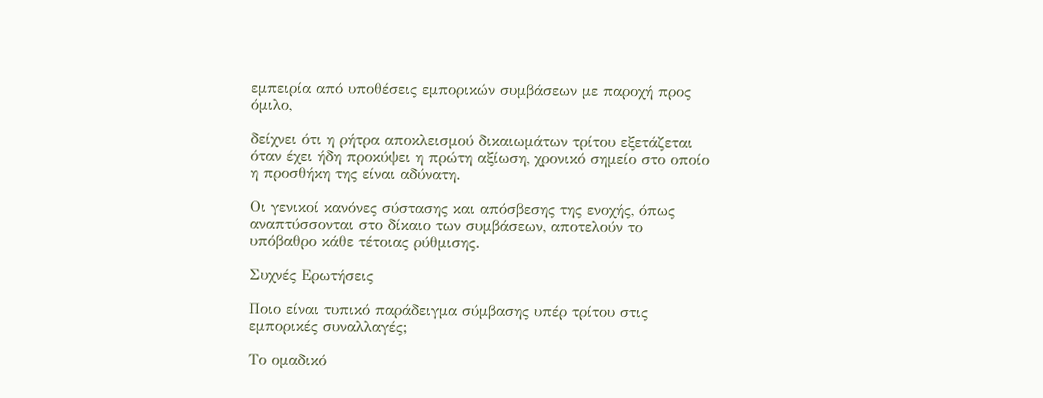εμπειρία από υποθέσεις εμπορικών συμβάσεων με παροχή προς όμιλο,

δείχνει ότι η ρήτρα αποκλεισμού δικαιωμάτων τρίτου εξετάζεται όταν έχει ήδη προκύψει η πρώτη αξίωση, χρονικό σημείο στο οποίο η προσθήκη της είναι αδύνατη.

Οι γενικοί κανόνες σύστασης και απόσβεσης της ενοχής, όπως αναπτύσσονται στο δίκαιο των συμβάσεων, αποτελούν το υπόβαθρο κάθε τέτοιας ρύθμισης.

Συχνές Ερωτήσεις

Ποιο είναι τυπικό παράδειγμα σύμβασης υπέρ τρίτου στις εμπορικές συναλλαγές;

Το ομαδικό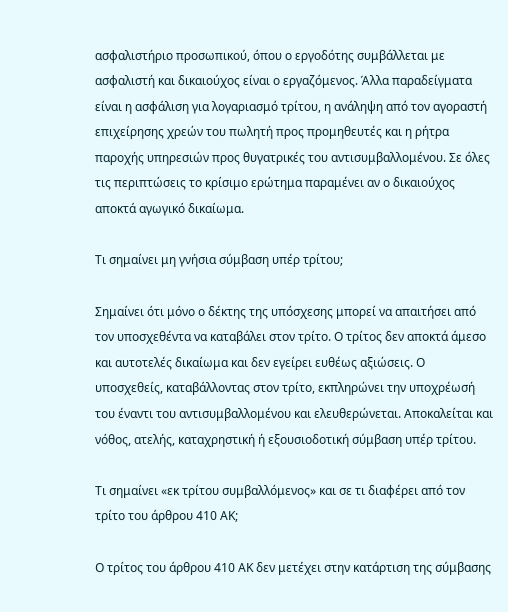ασφαλιστήριο προσωπικού, όπου ο εργοδότης συμβάλλεται με ασφαλιστή και δικαιούχος είναι ο εργαζόμενος. Άλλα παραδείγματα είναι η ασφάλιση για λογαριασμό τρίτου, η ανάληψη από τον αγοραστή επιχείρησης χρεών του πωλητή προς προμηθευτές και η ρήτρα παροχής υπηρεσιών προς θυγατρικές του αντισυμβαλλομένου. Σε όλες τις περιπτώσεις το κρίσιμο ερώτημα παραμένει αν ο δικαιούχος αποκτά αγωγικό δικαίωμα.

Τι σημαίνει μη γνήσια σύμβαση υπέρ τρίτου;

Σημαίνει ότι μόνο ο δέκτης της υπόσχεσης μπορεί να απαιτήσει από τον υποσχεθέντα να καταβάλει στον τρίτο. Ο τρίτος δεν αποκτά άμεσο και αυτοτελές δικαίωμα και δεν εγείρει ευθέως αξιώσεις. Ο υποσχεθείς, καταβάλλοντας στον τρίτο, εκπληρώνει την υποχρέωσή του έναντι του αντισυμβαλλομένου και ελευθερώνεται. Αποκαλείται και νόθος, ατελής, καταχρηστική ή εξουσιοδοτική σύμβαση υπέρ τρίτου.

Τι σημαίνει «εκ τρίτου συμβαλλόμενος» και σε τι διαφέρει από τον τρίτο του άρθρου 410 ΑΚ;

Ο τρίτος του άρθρου 410 ΑΚ δεν μετέχει στην κατάρτιση της σύμβασης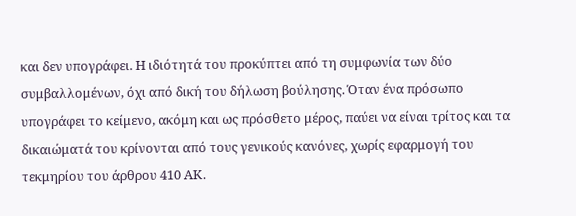και δεν υπογράφει. Η ιδιότητά του προκύπτει από τη συμφωνία των δύο συμβαλλομένων, όχι από δική του δήλωση βούλησης. Όταν ένα πρόσωπο υπογράφει το κείμενο, ακόμη και ως πρόσθετο μέρος, παύει να είναι τρίτος και τα δικαιώματά του κρίνονται από τους γενικούς κανόνες, χωρίς εφαρμογή του τεκμηρίου του άρθρου 410 ΑΚ.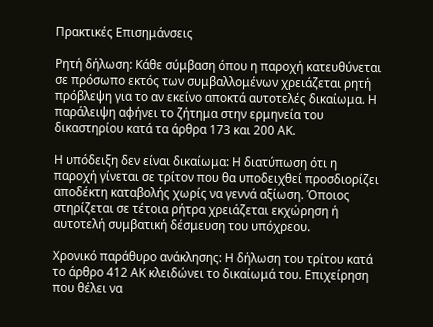Πρακτικές Επισημάνσεις

Ρητή δήλωση: Κάθε σύμβαση όπου η παροχή κατευθύνεται σε πρόσωπο εκτός των συμβαλλομένων χρειάζεται ρητή πρόβλεψη για το αν εκείνο αποκτά αυτοτελές δικαίωμα. Η παράλειψη αφήνει το ζήτημα στην ερμηνεία του δικαστηρίου κατά τα άρθρα 173 και 200 ΑΚ.

Η υπόδειξη δεν είναι δικαίωμα: Η διατύπωση ότι η παροχή γίνεται σε τρίτον που θα υποδειχθεί προσδιορίζει αποδέκτη καταβολής χωρίς να γεννά αξίωση. Όποιος στηρίζεται σε τέτοια ρήτρα χρειάζεται εκχώρηση ή αυτοτελή συμβατική δέσμευση του υπόχρεου.

Χρονικό παράθυρο ανάκλησης: Η δήλωση του τρίτου κατά το άρθρο 412 ΑΚ κλειδώνει το δικαίωμά του. Επιχείρηση που θέλει να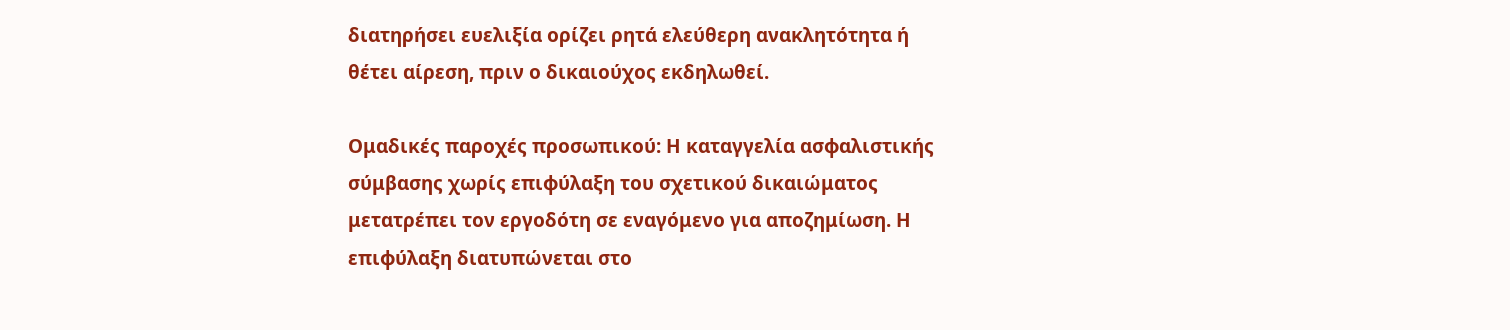διατηρήσει ευελιξία ορίζει ρητά ελεύθερη ανακλητότητα ή θέτει αίρεση, πριν ο δικαιούχος εκδηλωθεί.

Ομαδικές παροχές προσωπικού: Η καταγγελία ασφαλιστικής σύμβασης χωρίς επιφύλαξη του σχετικού δικαιώματος μετατρέπει τον εργοδότη σε εναγόμενο για αποζημίωση. Η επιφύλαξη διατυπώνεται στο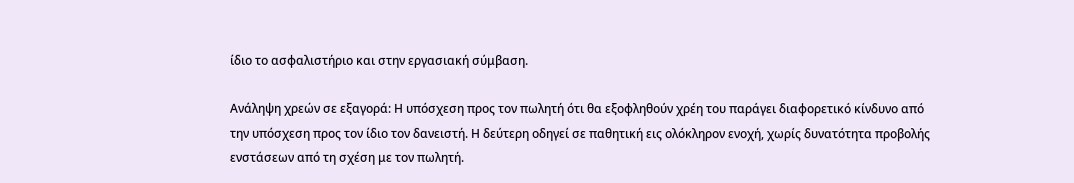ίδιο το ασφαλιστήριο και στην εργασιακή σύμβαση.

Ανάληψη χρεών σε εξαγορά: Η υπόσχεση προς τον πωλητή ότι θα εξοφληθούν χρέη του παράγει διαφορετικό κίνδυνο από την υπόσχεση προς τον ίδιο τον δανειστή. Η δεύτερη οδηγεί σε παθητική εις ολόκληρον ενοχή, χωρίς δυνατότητα προβολής ενστάσεων από τη σχέση με τον πωλητή.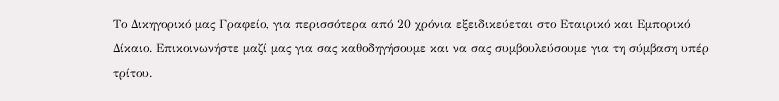Το Δικηγορικό μας Γραφείο, για περισσότερα από 20 χρόνια εξειδικεύεται στο Εταιρικό και Εμπορικό Δίκαιο. Επικοινωνήστε μαζί μας για σας καθοδηγήσουμε και να σας συμβουλεύσουμε για τη σύμβαση υπέρ τρίτου.